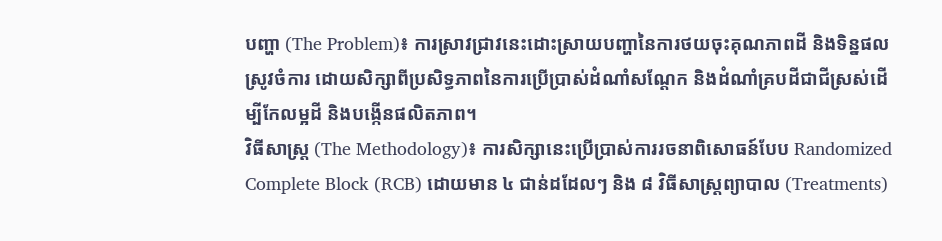បញ្ហា (The Problem)៖ ការស្រាវជ្រាវនេះដោះស្រាយបញ្ហានៃការថយចុះគុណភាពដី និងទិន្នផលស្រូវចំការ ដោយសិក្សាពីប្រសិទ្ធភាពនៃការប្រើប្រាស់ដំណាំសណ្ដែក និងដំណាំគ្របដីជាជីស្រស់ដើម្បីកែលម្អដី និងបង្កើនផលិតភាព។
វិធីសាស្ត្រ (The Methodology)៖ ការសិក្សានេះប្រើប្រាស់ការរចនាពិសោធន៍បែប Randomized Complete Block (RCB) ដោយមាន ៤ ជាន់ដដែលៗ និង ៨ វិធីសាស្ត្រព្យាបាល (Treatments)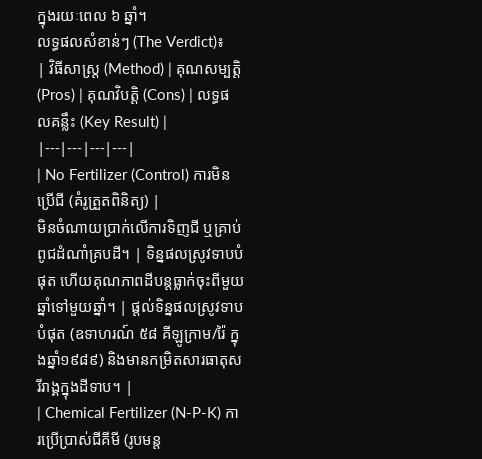ក្នុងរយៈពេល ៦ ឆ្នាំ។
លទ្ធផលសំខាន់ៗ (The Verdict)៖
| វិធីសាស្ត្រ (Method) | គុណសម្បត្តិ (Pros) | គុណវិបត្តិ (Cons) | លទ្ធផលគន្លឹះ (Key Result) |
|---|---|---|---|
| No Fertilizer (Control) ការមិនប្រើជី (គំរូត្រួតពិនិត្យ) |
មិនចំណាយប្រាក់លើការទិញជី ឬគ្រាប់ពូជដំណាំគ្របដី។ | ទិន្នផលស្រូវទាបបំផុត ហើយគុណភាពដីបន្តធ្លាក់ចុះពីមួយឆ្នាំទៅមួយឆ្នាំ។ | ផ្តល់ទិន្នផលស្រូវទាបបំផុត (ឧទាហរណ៍ ៥៨ គីឡូក្រាម/រ៉ៃ ក្នុងឆ្នាំ១៩៨៩) និងមានកម្រិតសារធាតុសរីរាង្គក្នុងដីទាប។ |
| Chemical Fertilizer (N-P-K) ការប្រើប្រាស់ជីគីមី (រូបមន្ត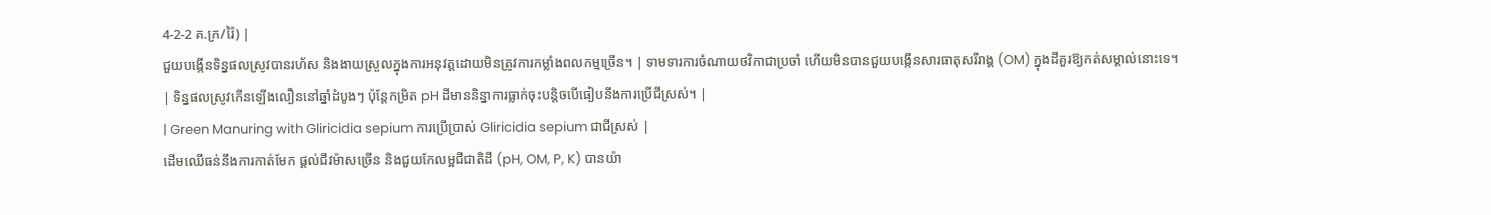4-2-2 គ.ក្រ/រ៉ៃ) |
ជួយបង្កើនទិន្នផលស្រូវបានរហ័ស និងងាយស្រួលក្នុងការអនុវត្តដោយមិនត្រូវការកម្លាំងពលកម្មច្រើន។ | ទាមទារការចំណាយថវិកាជាប្រចាំ ហើយមិនបានជួយបង្កើនសារធាតុសរីរាង្គ (OM) ក្នុងដីគួរឱ្យកត់សម្គាល់នោះទេ។ | ទិន្នផលស្រូវកើនឡើងលឿននៅឆ្នាំដំបូងៗ ប៉ុន្តែកម្រិត pH ដីមាននិន្នាការធ្លាក់ចុះបន្តិចបើធៀបនឹងការប្រើជីស្រស់។ |
| Green Manuring with Gliricidia sepium ការប្រើប្រាស់ Gliricidia sepium ជាជីស្រស់ |
ដើមឈើធន់នឹងការកាត់មែក ផ្តល់ជីវម៉ាសច្រើន និងជួយកែលម្អជីជាតិដី (pH, OM, P, K) បានយ៉ា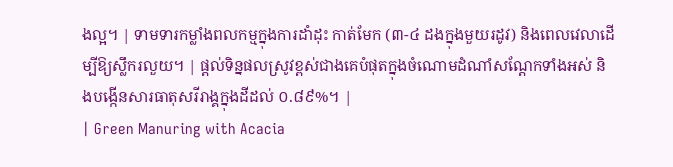ងល្អ។ | ទាមទារកម្លាំងពលកម្មក្នុងការដាំដុះ កាត់មែក (៣-៤ ដងក្នុងមួយរដូវ) និងពេលវេលាដើម្បីឱ្យស្លឹករលួយ។ | ផ្តល់ទិន្នផលស្រូវខ្ពស់ជាងគេបំផុតក្នុងចំណោមដំណាំសណ្ដែកទាំងអស់ និងបង្កើនសារធាតុសរីរាង្គក្នុងដីដល់ ០.៨៩%។ |
| Green Manuring with Acacia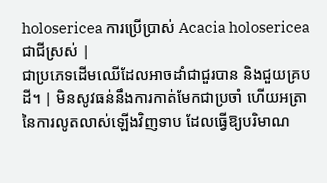holosericea ការប្រើប្រាស់ Acacia holosericea ជាជីស្រស់ |
ជាប្រភេទដើមឈើដែលអាចដាំជាជួរបាន និងជួយគ្របដី។ | មិនសូវធន់នឹងការកាត់មែកជាប្រចាំ ហើយអត្រានៃការលូតលាស់ឡើងវិញទាប ដែលធ្វើឱ្យបរិមាណ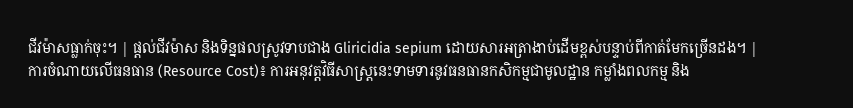ជីវម៉ាសធ្លាក់ចុះ។ | ផ្តល់ជីវម៉ាស និងទិន្នផលស្រូវទាបជាង Gliricidia sepium ដោយសារអត្រាងាប់ដើមខ្ពស់បន្ទាប់ពីកាត់មែកច្រើនដង។ |
ការចំណាយលើធនធាន (Resource Cost)៖ ការអនុវត្តវិធីសាស្ត្រនេះទាមទារនូវធនធានកសិកម្មជាមូលដ្ឋាន កម្លាំងពលកម្ម និង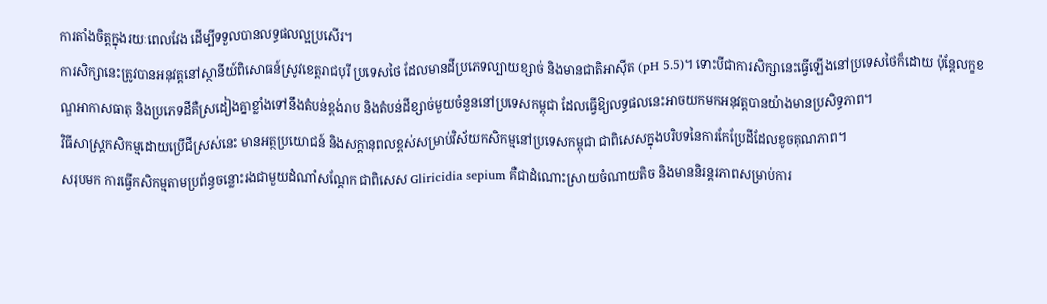ការតាំងចិត្តក្នុងរយៈពេលវែង ដើម្បីទទួលបានលទ្ធផលល្អប្រសើរ។
ការសិក្សានេះត្រូវបានអនុវត្តនៅស្ថានីយ៍ពិសោធន៍ស្រូវខេត្តរាជបុរី ប្រទេសថៃ ដែលមានដីប្រភេទល្បាយខ្សាច់ និងមានជាតិអាស៊ីត (pH 5.5)។ ទោះបីជាការសិក្សានេះធ្វើឡើងនៅប្រទេសថៃក៏ដោយ ប៉ុន្តែលក្ខខណ្ឌអាកាសធាតុ និងប្រភេទដីគឺស្រដៀងគ្នាខ្លាំងទៅនឹងតំបន់ខ្ពង់រាប និងតំបន់ដីខ្សាច់មួយចំនួននៅប្រទេសកម្ពុជា ដែលធ្វើឱ្យលទ្ធផលនេះអាចយកមកអនុវត្តបានយ៉ាងមានប្រសិទ្ធភាព។
វិធីសាស្ត្រកសិកម្មដោយប្រើជីស្រស់នេះ មានអត្ថប្រយោជន៍ និងសក្ដានុពលខ្ពស់សម្រាប់វិស័យកសិកម្មនៅប្រទេសកម្ពុជា ជាពិសេសក្នុងបរិបទនៃការកែប្រែដីដែលខូចគុណភាព។
សរុបមក ការធ្វើកសិកម្មតាមប្រព័ន្ធចន្លោះរងជាមួយដំណាំសណ្ដែក ជាពិសេស Gliricidia sepium គឺជាដំណោះស្រាយចំណាយតិច និងមាននិរន្តរភាពសម្រាប់ការ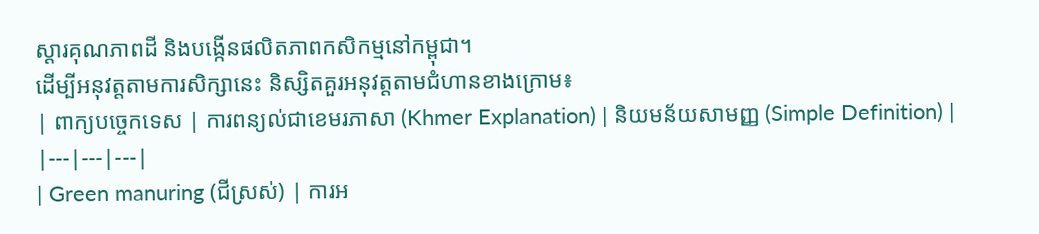ស្ដារគុណភាពដី និងបង្កើនផលិតភាពកសិកម្មនៅកម្ពុជា។
ដើម្បីអនុវត្តតាមការសិក្សានេះ និស្សិតគួរអនុវត្តតាមជំហានខាងក្រោម៖
| ពាក្យបច្ចេកទេស | ការពន្យល់ជាខេមរភាសា (Khmer Explanation) | និយមន័យសាមញ្ញ (Simple Definition) |
|---|---|---|
| Green manuring (ជីស្រស់) | ការអ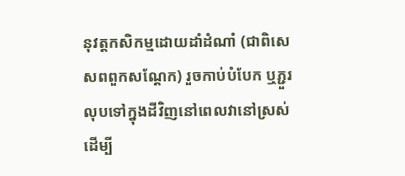នុវត្តកសិកម្មដោយដាំដំណាំ (ជាពិសេសពពួកសណ្ដែក) រួចកាប់បំបែក ឬភ្ជួរលុបទៅក្នុងដីវិញនៅពេលវានៅស្រស់ ដើម្បី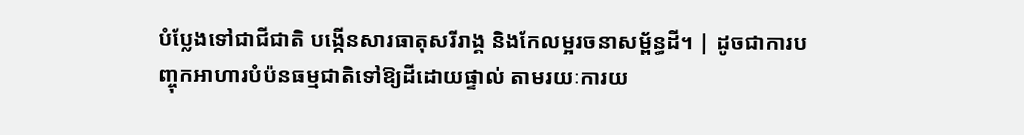បំប្លែងទៅជាជីជាតិ បង្កើនសារធាតុសរីរាង្គ និងកែលម្អរចនាសម្ព័ន្ធដី។ | ដូចជាការបញ្ចុកអាហារបំប៉នធម្មជាតិទៅឱ្យដីដោយផ្ទាល់ តាមរយៈការយ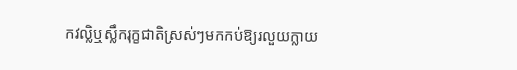កវល្លិឬស្លឹករុក្ខជាតិស្រស់ៗមកកប់ឱ្យរលួយក្លាយ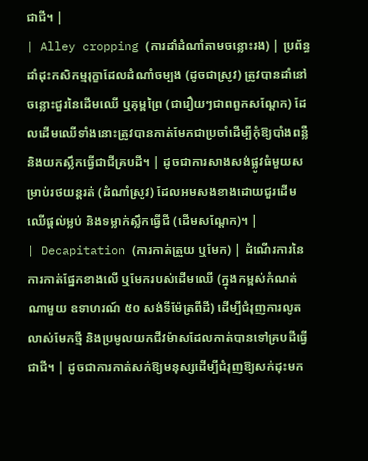ជាជី។ |
| Alley cropping (ការដាំដំណាំតាមចន្លោះរង) | ប្រព័ន្ធដាំដុះកសិកម្មរុក្ខាដែលដំណាំចម្បង (ដូចជាស្រូវ) ត្រូវបានដាំនៅចន្លោះជួរនៃដើមឈើ ឬគុម្ពព្រៃ (ជារឿយៗជាពពួកសណ្ដែក) ដែលដើមឈើទាំងនោះត្រូវបានកាត់មែកជាប្រចាំដើម្បីកុំឱ្យបាំងពន្លឺ និងយកស្លឹកធ្វើជាជីគ្របដី។ | ដូចជាការសាងសង់ផ្លូវធំមួយសម្រាប់រថយន្តរត់ (ដំណាំស្រូវ) ដែលអមសងខាងដោយជួរដើមឈើផ្តល់ម្លប់ និងទម្លាក់ស្លឹកធ្វើជី (ដើមសណ្ដែក)។ |
| Decapitation (ការកាត់ត្រួយ ឬមែក) | ដំណើរការនៃការកាត់ផ្នែកខាងលើ ឬមែករបស់ដើមឈើ (ក្នុងកម្ពស់កំណត់ណាមួយ ឧទាហរណ៍ ៥០ សង់ទីម៉ែត្រពីដី) ដើម្បីជំរុញការលូតលាស់មែកថ្មី និងប្រមូលយកជីវម៉ាសដែលកាត់បានទៅគ្របដីធ្វើជាជី។ | ដូចជាការកាត់សក់ឱ្យមនុស្សដើម្បីជំរុញឱ្យសក់ដុះមក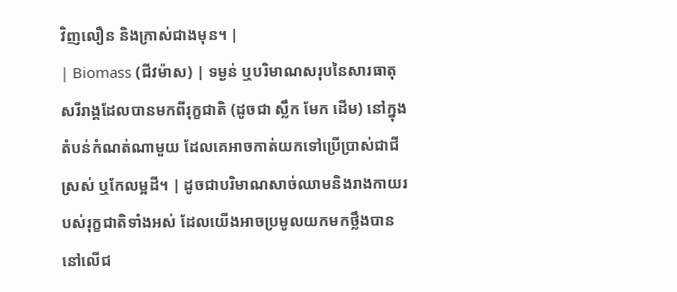វិញលឿន និងក្រាស់ជាងមុន។ |
| Biomass (ជីវម៉ាស) | ទម្ងន់ ឬបរិមាណសរុបនៃសារធាតុសរីរាង្គដែលបានមកពីរុក្ខជាតិ (ដូចជា ស្លឹក មែក ដើម) នៅក្នុងតំបន់កំណត់ណាមួយ ដែលគេអាចកាត់យកទៅប្រើប្រាស់ជាជីស្រស់ ឬកែលម្អដី។ | ដូចជាបរិមាណសាច់ឈាមនិងរាងកាយរបស់រុក្ខជាតិទាំងអស់ ដែលយើងអាចប្រមូលយកមកថ្លឹងបាននៅលើជ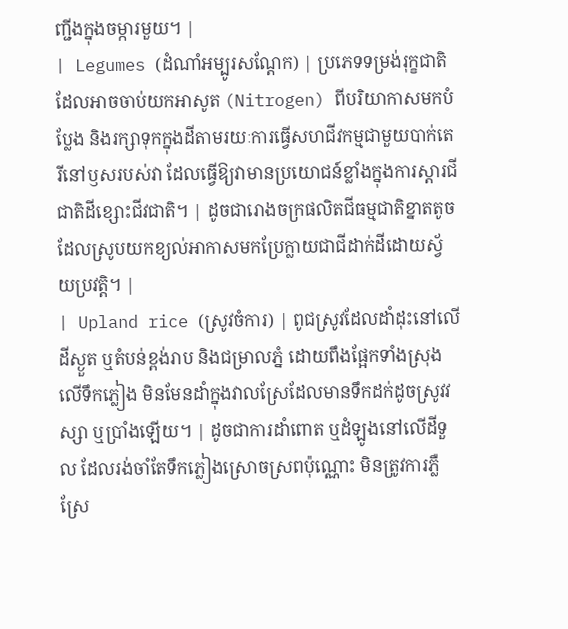ញ្ជីងក្នុងចម្ការមួយ។ |
| Legumes (ដំណាំអម្បូរសណ្ដែក) | ប្រភេទទម្រង់រុក្ខជាតិដែលអាចចាប់យកអាសូត (Nitrogen) ពីបរិយាកាសមកបំប្លែង និងរក្សាទុកក្នុងដីតាមរយៈការធ្វើសហជីវកម្មជាមួយបាក់តេរីនៅឫសរបស់វា ដែលធ្វើឱ្យវាមានប្រយោជន៍ខ្លាំងក្នុងការស្ដារជីជាតិដីខ្សោះជីវជាតិ។ | ដូចជារោងចក្រផលិតជីធម្មជាតិខ្នាតតូច ដែលស្រូបយកខ្យល់អាកាសមកប្រែក្លាយជាជីដាក់ដីដោយស្វ័យប្រវត្តិ។ |
| Upland rice (ស្រូវចំការ) | ពូជស្រូវដែលដាំដុះនៅលើដីស្ងួត ឬតំបន់ខ្ពង់រាប និងជម្រាលភ្នំ ដោយពឹងផ្អែកទាំងស្រុងលើទឹកភ្លៀង មិនមែនដាំក្នុងវាលស្រែដែលមានទឹកដក់ដូចស្រូវវស្សា ឬប្រាំងឡើយ។ | ដូចជាការដាំពោត ឬដំឡូងនៅលើដីទួល ដែលរង់ចាំតែទឹកភ្លៀងស្រោចស្រពប៉ុណ្ណោះ មិនត្រូវការភ្លឺស្រែ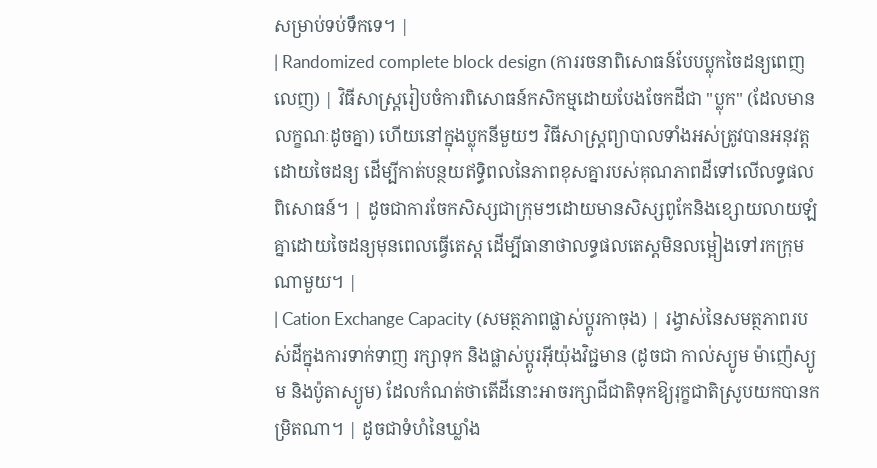សម្រាប់ទប់ទឹកទេ។ |
| Randomized complete block design (ការរចនាពិសោធន៍បែបប្លុកចៃដន្យពេញលេញ) | វិធីសាស្ត្ររៀបចំការពិសោធន៍កសិកម្មដោយបែងចែកដីជា "ប្លុក" (ដែលមានលក្ខណៈដូចគ្នា) ហើយនៅក្នុងប្លុកនីមួយៗ វិធីសាស្ត្រព្យាបាលទាំងអស់ត្រូវបានអនុវត្តដោយចៃដន្យ ដើម្បីកាត់បន្ថយឥទ្ធិពលនៃភាពខុសគ្នារបស់គុណភាពដីទៅលើលទ្ធផលពិសោធន៍។ | ដូចជាការចែកសិស្សជាក្រុមៗដោយមានសិស្សពូកែនិងខ្សោយលាយឡំគ្នាដោយចៃដន្យមុនពេលធ្វើតេស្ត ដើម្បីធានាថាលទ្ធផលតេស្តមិនលម្អៀងទៅរកក្រុមណាមួយ។ |
| Cation Exchange Capacity (សមត្ថភាពផ្លាស់ប្តូរកាចុង) | រង្វាស់នៃសមត្ថភាពរបស់ដីក្នុងការទាក់ទាញ រក្សាទុក និងផ្លាស់ប្តូរអ៊ីយ៉ុងវិជ្ជមាន (ដូចជា កាល់ស្យូម ម៉ាញ៉េស្យូម និងប៉ូតាស្យូម) ដែលកំណត់ថាតើដីនោះអាចរក្សាជីជាតិទុកឱ្យរុក្ខជាតិស្រូបយកបានកម្រិតណា។ | ដូចជាទំហំនៃឃ្លាំង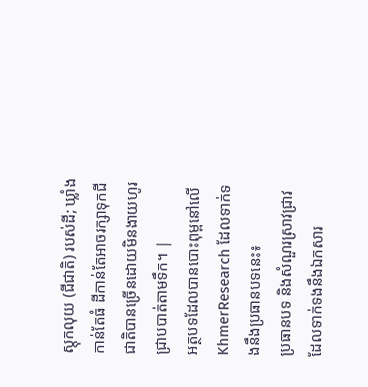ស្តុកលុយ (ជីជាតិ) របស់ដី; ឃ្លាំងកាន់តែធំ ដីកាន់តែអាចរក្សាទុកជីជាតិបានច្រើនដោយមិនងាយហូរជ្រាបបាត់តាមទឹក។ |
អត្ថបទដែលបានបោះពុម្ពនៅលើ KhmerResearch ដែលទាក់ទងនឹងប្រធានបទនេះ៖
ប្រធានបទ និងសំណួរស្រាវជ្រាវដែលទាក់ទងនឹងឯកសារ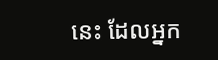នេះ ដែលអ្នក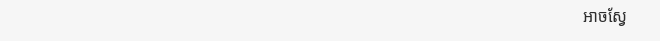អាចស្វែ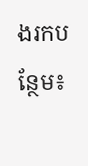ងរកបន្ថែម៖